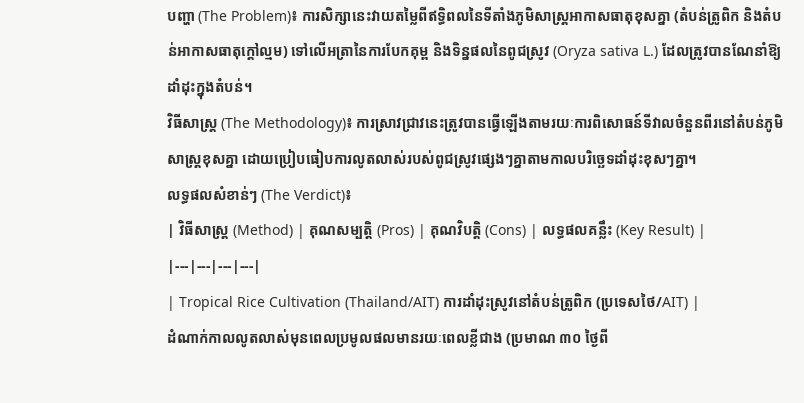បញ្ហា (The Problem)៖ ការសិក្សានេះវាយតម្លៃពីឥទ្ធិពលនៃទីតាំងភូមិសាស្ត្រអាកាសធាតុខុសគ្នា (តំបន់ត្រូពិក និងតំបន់អាកាសធាតុក្តៅល្មម) ទៅលើអត្រានៃការបែកគុម្ព និងទិន្នផលនៃពូជស្រូវ (Oryza sativa L.) ដែលត្រូវបានណែនាំឱ្យដាំដុះក្នុងតំបន់។
វិធីសាស្ត្រ (The Methodology)៖ ការស្រាវជ្រាវនេះត្រូវបានធ្វើឡើងតាមរយៈការពិសោធន៍ទីវាលចំនួនពីរនៅតំបន់ភូមិសាស្ត្រខុសគ្នា ដោយប្រៀបធៀបការលូតលាស់របស់ពូជស្រូវផ្សេងៗគ្នាតាមកាលបរិច្ឆេទដាំដុះខុសៗគ្នា។
លទ្ធផលសំខាន់ៗ (The Verdict)៖
| វិធីសាស្ត្រ (Method) | គុណសម្បត្តិ (Pros) | គុណវិបត្តិ (Cons) | លទ្ធផលគន្លឹះ (Key Result) |
|---|---|---|---|
| Tropical Rice Cultivation (Thailand/AIT) ការដាំដុះស្រូវនៅតំបន់ត្រូពិក (ប្រទេសថៃ/AIT) |
ដំណាក់កាលលូតលាស់មុនពេលប្រមូលផលមានរយៈពេលខ្លីជាង (ប្រមាណ ៣០ ថ្ងៃពី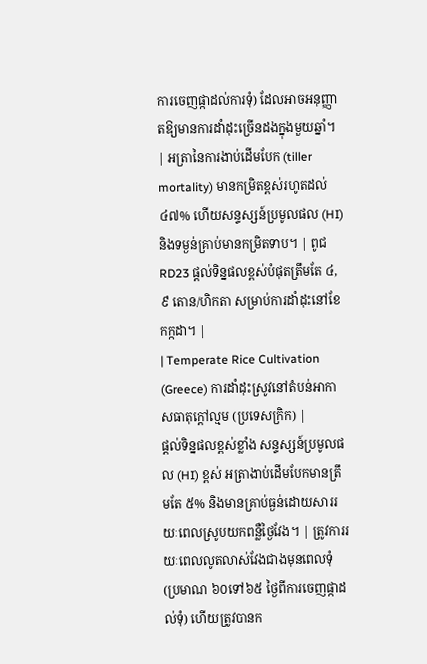ការចេញផ្កាដល់ការទុំ) ដែលអាចអនុញ្ញាតឱ្យមានការដាំដុះច្រើនដងក្នុងមួយឆ្នាំ។ | អត្រានៃការងាប់ដើមបែក (tiller mortality) មានកម្រិតខ្ពស់រហូតដល់ ៤៧% ហើយសន្ទស្សន៍ប្រមូលផល (HI) និងទម្ងន់គ្រាប់មានកម្រិតទាប។ | ពូជ RD23 ផ្តល់ទិន្នផលខ្ពស់បំផុតត្រឹមតែ ៤,៩ តោន/ហិកតា សម្រាប់ការដាំដុះនៅខែកក្កដា។ |
| Temperate Rice Cultivation (Greece) ការដាំដុះស្រូវនៅតំបន់អាកាសធាតុក្តៅល្មម (ប្រទេសក្រិក) |
ផ្តល់ទិន្នផលខ្ពស់ខ្លាំង សន្ទស្សន៍ប្រមូលផល (HI) ខ្ពស់ អត្រាងាប់ដើមបែកមានត្រឹមតែ ៥% និងមានគ្រាប់ធ្ងន់ដោយសាររយៈពេលស្រូបយកពន្លឺថ្ងៃវែង។ | ត្រូវការរយៈពេលលូតលាស់វែងជាងមុនពេលទុំ (ប្រមាណ ៦០ទៅ៦៥ ថ្ងៃពីការចេញផ្កាដល់ទុំ) ហើយត្រូវបានក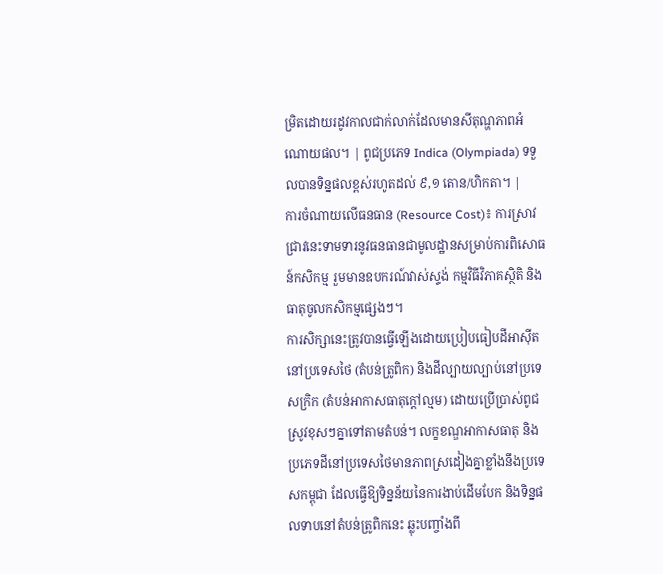ម្រិតដោយរដូវកាលជាក់លាក់ដែលមានសីតុណ្ហភាពអំណោយផល។ | ពូជប្រភេទ Indica (Olympiada) ទទួលបានទិន្នផលខ្ពស់រហូតដល់ ៩,១ តោន/ហិកតា។ |
ការចំណាយលើធនធាន (Resource Cost)៖ ការស្រាវជ្រាវនេះទាមទារនូវធនធានជាមូលដ្ឋានសម្រាប់ការពិសោធន៍កសិកម្ម រួមមានឧបករណ៍វាស់ស្ទង់ កម្មវិធីវិភាគស្ថិតិ និងធាតុចូលកសិកម្មផ្សេងៗ។
ការសិក្សានេះត្រូវបានធ្វើឡើងដោយប្រៀបធៀបដីអាស៊ីតនៅប្រទេសថៃ (តំបន់ត្រូពិក) និងដីល្បាយល្បាប់នៅប្រទេសក្រិក (តំបន់អាកាសធាតុក្តៅល្មម) ដោយប្រើប្រាស់ពូជស្រូវខុសៗគ្នាទៅតាមតំបន់។ លក្ខខណ្ឌអាកាសធាតុ និងប្រភេទដីនៅប្រទេសថៃមានភាពស្រដៀងគ្នាខ្លាំងនឹងប្រទេសកម្ពុជា ដែលធ្វើឱ្យទិន្នន័យនៃការងាប់ដើមបែក និងទិន្នផលទាបនៅតំបន់ត្រូពិកនេះ ឆ្លុះបញ្ចាំងពី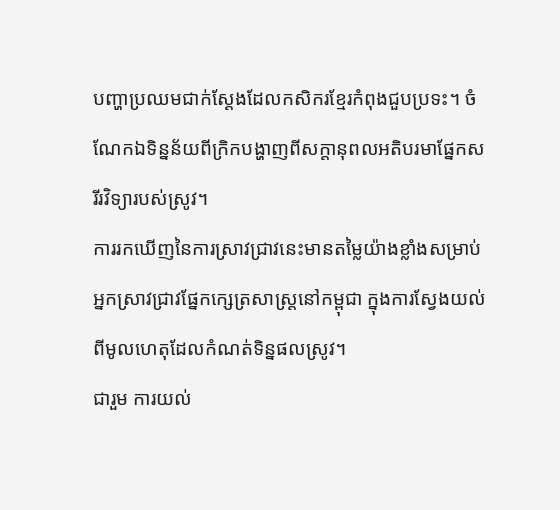បញ្ហាប្រឈមជាក់ស្តែងដែលកសិករខ្មែរកំពុងជួបប្រទះ។ ចំណែកឯទិន្នន័យពីក្រិកបង្ហាញពីសក្តានុពលអតិបរមាផ្នែកសរីរវិទ្យារបស់ស្រូវ។
ការរកឃើញនៃការស្រាវជ្រាវនេះមានតម្លៃយ៉ាងខ្លាំងសម្រាប់អ្នកស្រាវជ្រាវផ្នែកក្សេត្រសាស្ត្រនៅកម្ពុជា ក្នុងការស្វែងយល់ពីមូលហេតុដែលកំណត់ទិន្នផលស្រូវ។
ជារួម ការយល់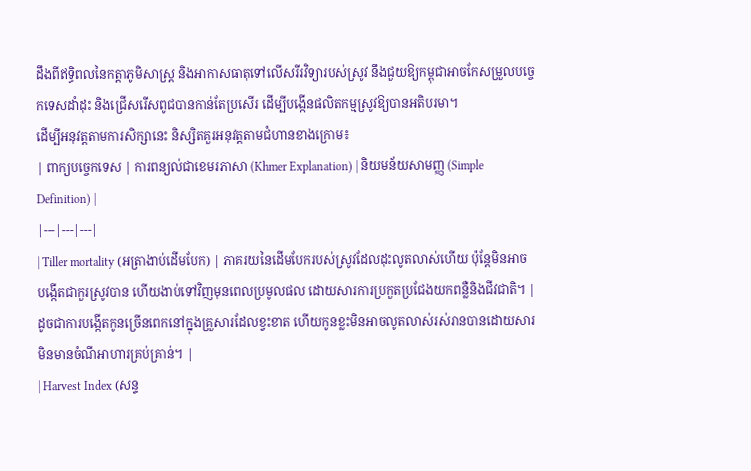ដឹងពីឥទ្ធិពលនៃកត្តាភូមិសាស្ត្រ និងអាកាសធាតុទៅលើសរីរវិទ្យារបស់ស្រូវ នឹងជួយឱ្យកម្ពុជាអាចកែសម្រួលបច្ចេកទេសដាំដុះ និងជ្រើសរើសពូជបានកាន់តែប្រសើរ ដើម្បីបង្កើនផលិតកម្មស្រូវឱ្យបានអតិបរមា។
ដើម្បីអនុវត្តតាមការសិក្សានេះ និស្សិតគួរអនុវត្តតាមជំហានខាងក្រោម៖
| ពាក្យបច្ចេកទេស | ការពន្យល់ជាខេមរភាសា (Khmer Explanation) | និយមន័យសាមញ្ញ (Simple Definition) |
|---|---|---|
| Tiller mortality (អត្រាងាប់ដើមបែក) | ភាគរយនៃដើមបែករបស់ស្រូវដែលដុះលូតលាស់ហើយ ប៉ុន្តែមិនអាចបង្កើតជាកួរស្រូវបាន ហើយងាប់ទៅវិញមុនពេលប្រមូលផល ដោយសារការប្រកួតប្រជែងយកពន្លឺនិងជីវជាតិ។ | ដូចជាការបង្កើតកូនច្រើនពេកនៅក្នុងគ្រួសារដែលខ្វះខាត ហើយកូនខ្លះមិនអាចលូតលាស់រស់រានបានដោយសារមិនមានចំណីអាហារគ្រប់គ្រាន់។ |
| Harvest Index (សន្ទ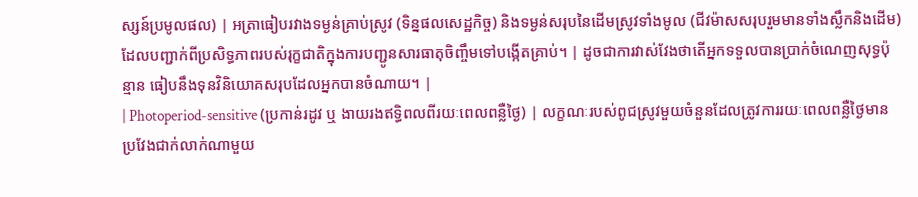ស្សន៍ប្រមូលផល) | អត្រាធៀបរវាងទម្ងន់គ្រាប់ស្រូវ (ទិន្នផលសេដ្ឋកិច្ច) និងទម្ងន់សរុបនៃដើមស្រូវទាំងមូល (ជីវម៉ាសសរុបរួមមានទាំងស្លឹកនិងដើម) ដែលបញ្ជាក់ពីប្រសិទ្ធភាពរបស់រុក្ខជាតិក្នុងការបញ្ជូនសារធាតុចិញ្ចឹមទៅបង្កើតគ្រាប់។ | ដូចជាការវាស់វែងថាតើអ្នកទទួលបានប្រាក់ចំណេញសុទ្ធប៉ុន្មាន ធៀបនឹងទុនវិនិយោគសរុបដែលអ្នកបានចំណាយ។ |
| Photoperiod-sensitive (ប្រកាន់រដូវ ឬ ងាយរងឥទ្ធិពលពីរយៈពេលពន្លឺថ្ងៃ) | លក្ខណៈរបស់ពូជស្រូវមួយចំនួនដែលត្រូវការរយៈពេលពន្លឺថ្ងៃមានប្រវែងជាក់លាក់ណាមួយ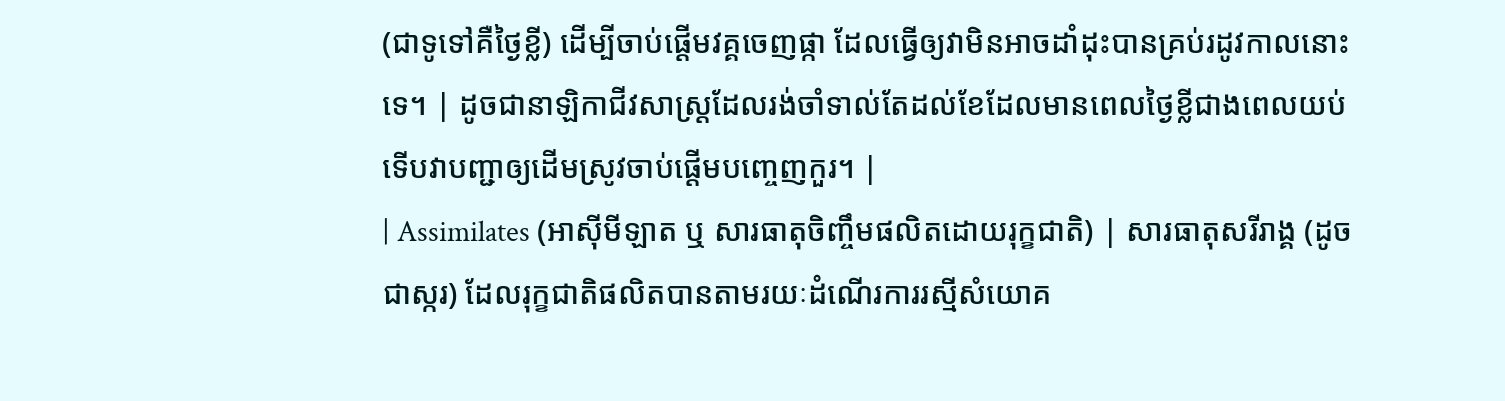(ជាទូទៅគឺថ្ងៃខ្លី) ដើម្បីចាប់ផ្តើមវគ្គចេញផ្កា ដែលធ្វើឲ្យវាមិនអាចដាំដុះបានគ្រប់រដូវកាលនោះទេ។ | ដូចជានាឡិកាជីវសាស្ត្រដែលរង់ចាំទាល់តែដល់ខែដែលមានពេលថ្ងៃខ្លីជាងពេលយប់ ទើបវាបញ្ជាឲ្យដើមស្រូវចាប់ផ្តើមបញ្ចេញកួរ។ |
| Assimilates (អាស៊ីមីឡាត ឬ សារធាតុចិញ្ចឹមផលិតដោយរុក្ខជាតិ) | សារធាតុសរីរាង្គ (ដូចជាស្ករ) ដែលរុក្ខជាតិផលិតបានតាមរយៈដំណើរការរស្មីសំយោគ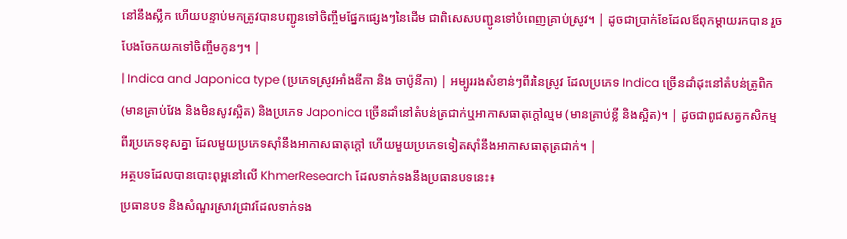នៅនឹងស្លឹក ហើយបន្ទាប់មកត្រូវបានបញ្ជូនទៅចិញ្ចឹមផ្នែកផ្សេងៗនៃដើម ជាពិសេសបញ្ជូនទៅបំពេញគ្រាប់ស្រូវ។ | ដូចជាប្រាក់ខែដែលឪពុកម្តាយរកបាន រួចបែងចែកយកទៅចិញ្ចឹមកូនៗ។ |
| Indica and Japonica type (ប្រភេទស្រូវអាំងឌីកា និង ចាប៉ូនីកា) | អម្បូររងសំខាន់ៗពីរនៃស្រូវ ដែលប្រភេទ Indica ច្រើនដាំដុះនៅតំបន់ត្រូពិក (មានគ្រាប់វែង និងមិនសូវស្អិត) និងប្រភេទ Japonica ច្រើនដាំនៅតំបន់ត្រជាក់ឬអាកាសធាតុក្តៅល្មម (មានគ្រាប់ខ្លី និងស្អិត)។ | ដូចជាពូជសត្វកសិកម្មពីរប្រភេទខុសគ្នា ដែលមួយប្រភេទស៊ាំនឹងអាកាសធាតុក្តៅ ហើយមួយប្រភេទទៀតស៊ាំនឹងអាកាសធាតុត្រជាក់។ |
អត្ថបទដែលបានបោះពុម្ពនៅលើ KhmerResearch ដែលទាក់ទងនឹងប្រធានបទនេះ៖
ប្រធានបទ និងសំណួរស្រាវជ្រាវដែលទាក់ទង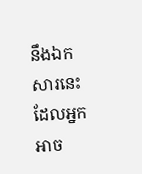នឹងឯកសារនេះ ដែលអ្នកអាច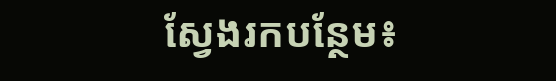ស្វែងរកបន្ថែម៖